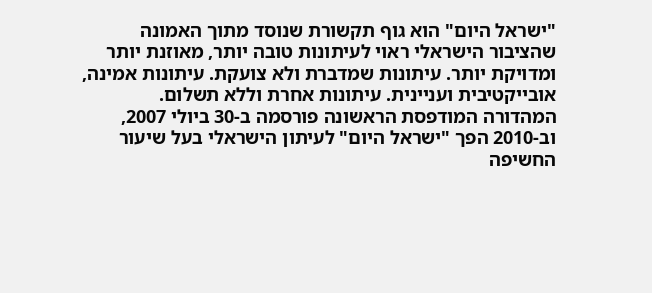"ישראל היום" הוא גוף תקשורת שנוסד מתוך האמונה שהציבור הישראלי ראוי לעיתונות טובה יותר, מאוזנת יותר ומדויקת יותר. עיתונות שמדברת ולא צועקת. עיתונות אמינה, אובייקטיבית ועניינית. עיתונות אחרת וללא תשלום. המהדורה המודפסת הראשונה פורסמה ב-30 ביולי 2007, וב-2010 הפך "ישראל היום" לעיתון הישראלי בעל שיעור החשיפה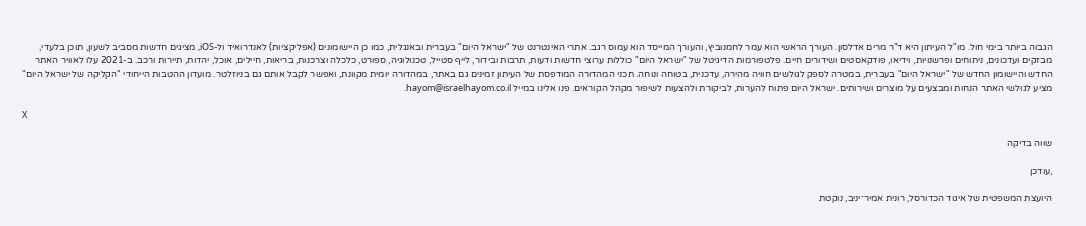הגבוה ביותר בימי חול. מו"ל העיתון היא ד"ר מרים אדלסון. העורך הראשי הוא עמר לחמנוביץ, והעורך המייסד הוא עמוס רגב. אתרי האינטרנט של "ישראל היום" בעברית ובאנגלית, כמו כן היישומונים (אפליקציות) לאנדרואיד ול-iOS, מציגים חדשות מסביב לשעון, תוכן בלעדי, מבזקים ועדכונים, ניתוחים ופרשנויות, וידיאו, פודקאסטים ושידורים חיים. פלטפורמות הדיגיטל של "ישראל היום" כוללות ערוצי חדשות ודעות, תרבות ובידור, לייף סטייל, טכנולוגיה, ספורט, כלכלה וצרכנות, בריאות, חיילים, אוכל, יהדות, תיירות ורכב. ב-2021 עלו לאוויר האתר החדש והיישומון החדש של "ישראל היום" בעברית, במטרה לספק לגולשים חוויה מהירה, עדכנית, בטוחה ונוחה. תכני המהדורה המודפסת של העיתון זמינים גם באתר, במהדורה יומית מקוונת, ואפשר לקבל אותם גם בניוזלטר. מועדון ההטבות הייחודי "הקליקה של ישראל היום" מציע לגולשי האתר הנחות ומבצעים על מוצרים ושירותים. ישראל היום פתוח להערות, לביקורת ולהצעות לשיפור מקהל הקוראים. פנו אלינו במייל hayom@israelhayom.co.il.

X

שווה בדיקה

,עודכן

היועצת המשפטית של איגוד הכדורסל, רונית אמיר־יניב, נוקטת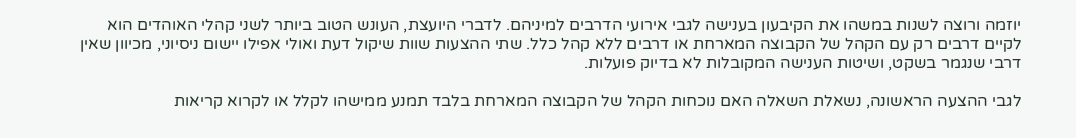יוזמה ורוצה לשנות במשהו את הקיבעון בענישה לגבי אירועי הדרבים למיניהם. לדברי היועצת, העונש הטוב ביותר לשני קהלי האוהדים הוא לקיים דרבים רק עם הקהל של הקבוצה המארחת או דרבים ללא קהל כלל. שתי ההצעות שוות שיקול דעת ואולי אפילו יישום ניסיוני, מכיוון שאין דרבי שנגמר בשקט, ושיטות הענישה המקובלות לא בדיוק פועלות.

לגבי ההצעה הראשונה, נשאלת השאלה האם נוכחות הקהל של הקבוצה המארחת בלבד תמנע ממישהו לקלל או לקרוא קריאות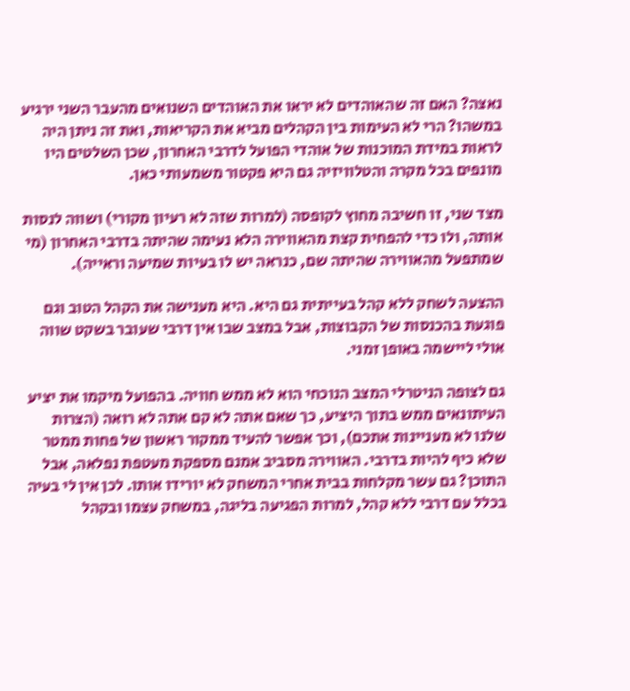נאצה? האם זה שהאוהדים לא יראו את האוהדים השנואים מהעבר השני ירגיע במשהו? הרי לא העימות בין הקהלים מביא את הקריאות, ואת זה ניתן היה לראות במידת המוכנות של אוהדי הפועל לדרבי האחרון, שכן השלטים היו מונפים בכל מקרה והטלוויזיה גם היא פקטור משמעותי כאן.

מצד שני, זו חשיבה מחוץ לקופסה (למרות שזה לא רעיון מקורי) ושווה לנסות אותה, ולו כדי להפחית קצת מהאווירה הלא נעימה שהיתה בדרבי האחרון (מי שמתפעל מהאווירה שהיתה שם, כנראה יש לו בעיות שמיעה וראייה).

ההצעה לשחק ללא קהל בעייתית גם היא. היא מענישה את הקהל הטוב וגם פוגעת בהכנסות של הקבוצות, אבל במצב שבו אין דרבי שעובר בשקט שווה אולי ליישמה באופן זמני.

גם לצופה הניטרלי המצב הנוכחי הוא לא ממש חוויה. בהפועל מיקמו את יציע העיתונאים ממש בתוך היציע, כך שאם אתה לא קם אתה לא רואה (הצרות שלנו לא מעניינות אתכם), וכך אפשר להעיד ממקור ראשון של פחות ממטר שלא כיף להיות בדרבי. האווירה מסביב אמנם מספקת מעטפת נפלאה, אבל התוכן? גם עשר מקלחות בבית אחרי המשחק לא יורידו אותו. לכן אין לי בעיה בכלל עם דרבי ללא קהל, למרות הפגיעה בליגה, במשחק עצמו ובקהל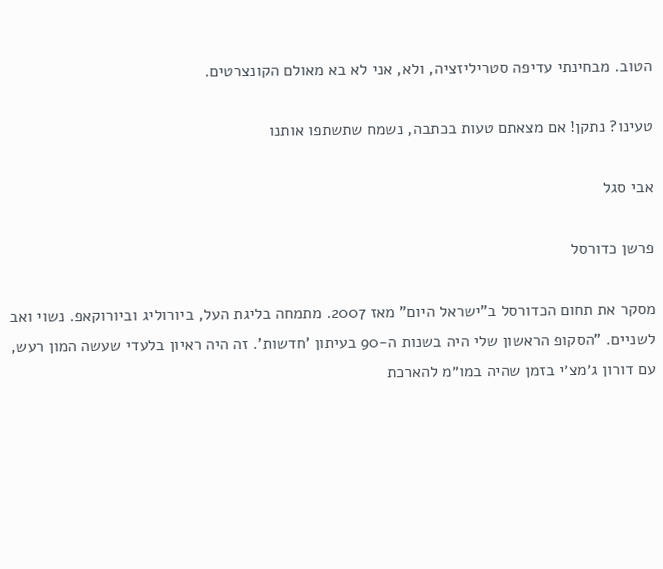הטוב. מבחינתי עדיפה סטריליזציה, ולא, אני לא בא מאולם הקונצרטים.

טעינו? נתקן! אם מצאתם טעות בכתבה, נשמח שתשתפו אותנו

אבי סגל

פרשן כדורסל

מסקר את תחום הכדורסל ב"ישראל היום" מאז 2007. מתמחה בליגת העל, ביורוליג וביורוקאפ. נשוי ואב לשניים. "הסקופ הראשון שלי היה בשנות ה-90 בעיתון 'חדשות'. זה היה ראיון בלעדי שעשה המון רעש, עם דורון ג׳מצ׳י בזמן שהיה במו״מ להארכת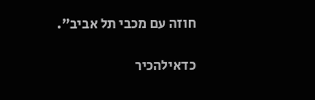חוזה עם מכבי תל אביב".

כדאילהכיר